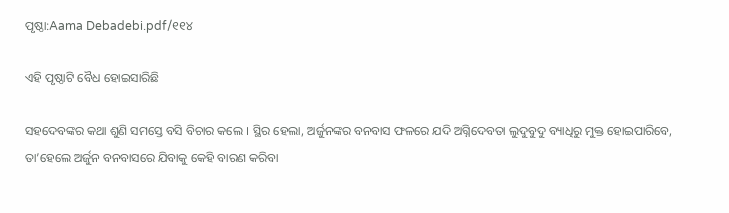ପୃଷ୍ଠା:Aama Debadebi.pdf/୧୧୪

ଏହି ପୃଷ୍ଠାଟି ବୈଧ ହୋଇସାରିଛି

ସହଦେବଙ୍କର କଥା ଶୁଣି ସମସ୍ତେ ବସି ବିଚାର କଲେ । ସ୍ଥିର ହେଲା, ଅର୍ଜୁନଙ୍କର ବନବାସ ଫଳରେ ଯଦି ଅଗ୍ନିଦେବତା ଲୁଦୁବୁଦୁ ବ୍ୟାଧିରୁ ମୁକ୍ତ ହୋଇପାରିବେ, ତା’ହେଲେ ଅର୍ଜୁନ ବନବାସରେ ଯିବାକୁ କେହି ବାରଣ କରିବା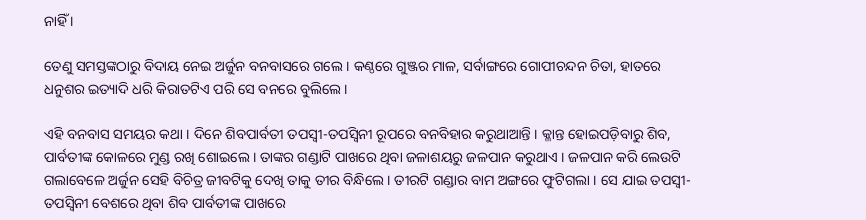ନାହିଁ ।

ତେଣୁ ସମସ୍ତଙ୍କଠାରୁ ବିଦାୟ ନେଇ ଅର୍ଜୁନ ବନବାସରେ ଗଲେ । କଣ୍ଠରେ ଗୁଞ୍ଜର ମାଳ, ସର୍ବାଙ୍ଗରେ ଗୋପୀଚନ୍ଦନ ଚିତା, ହାତରେ ଧନୁଶର ଇତ୍ୟାଦି ଧରି କିରାତଟିଏ ପରି ସେ ବନରେ ବୁଲିଲେ ।

ଏହି ବନବାସ ସମୟର କଥା । ଦିନେ ଶିବପାର୍ବତୀ ତପସ୍ୱୀ-ତପସ୍ୱିନୀ ରୂପରେ ବନବିହାର କରୁଥାଆନ୍ତି । କ୍ଳାନ୍ତ ହୋଇପଡ଼ିବାରୁ ଶିବ, ପାର୍ବତୀଙ୍କ କୋଳରେ ମୁଣ୍ଡ ରଖି ଶୋଇଲେ । ତାଙ୍କର ଗଣ୍ଡାଟି ପାଖରେ ଥିବା ଜଳାଶୟରୁ ଜଳପାନ କରୁଥାଏ । ଜଳପାନ କରି ଲେଉଟି ଗଲାବେଳେ ଅର୍ଜୁନ ସେହି ବିଚିତ୍ର ଜୀବଟିକୁ ଦେଖି ତାକୁ ତୀର ବିନ୍ଧିଲେ । ତୀରଟି ଗଣ୍ଡାର ବାମ ଅଙ୍ଗରେ ଫୁଟିଗଲା । ସେ ଯାଇ ତପସ୍ୱୀ-ତପସ୍ୱିନୀ ବେଶରେ ଥିବା ଶିବ ପାର୍ବତୀଙ୍କ ପାଖରେ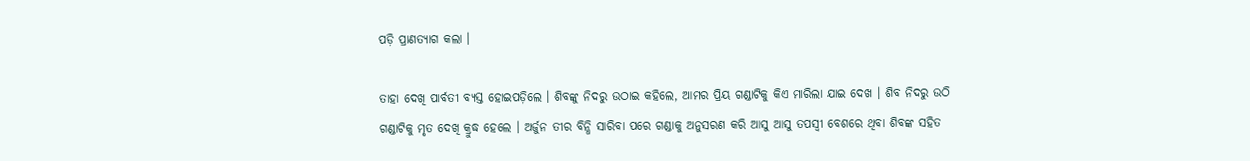ପଡ଼ି ପ୍ରାଣତ୍ୟାଗ କଲା ।

ତାହା ଦେଖି ପାର୍ବତୀ ବ୍ୟସ୍ତ ହୋଇପଡ଼ିଲେ । ଶିବଙ୍କୁ ନିଦରୁ ଉଠାଇ କହିଲେ, ଆମର ପ୍ରିୟ ଗଣ୍ଡାଟିକୁ କିଏ ମାରିଲା ଯାଇ ଦେଖ । ଶିବ ନିଦରୁ ଉଠି ଗଣ୍ଡାଟିକୁ ମୃତ ଦେଖି କ୍ରୁଦ୍ଧ ହେଲେ । ଅର୍ଜୁନ ତୀର ବିନ୍ଧି ସାରିବା ପରେ ଗଣ୍ଡାକୁ ଅନୁସରଣ କରି ଆସୁ ଆସୁ ତପସ୍ୱୀ ବେଶରେ ଥିବା ଶିବଙ୍କ ସହିତ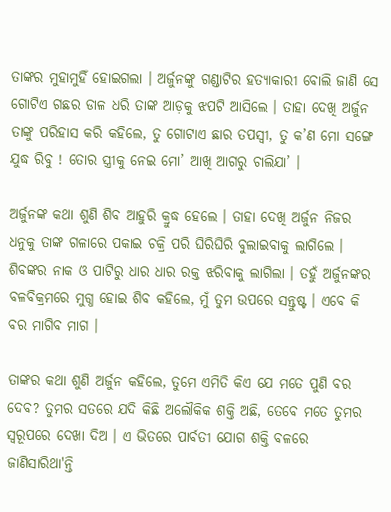ତାଙ୍କର ମୁହାମୁହିଁ ହୋଇଗଲା । ଅର୍ଜୁନଙ୍କୁ ଗଣ୍ଡାଟିର ହତ୍ୟାକାରୀ ବୋଲି ଜାଣି ସେ ଗୋଟିଏ ଗଛର ଡାଳ ଧରି ତାଙ୍କ ଆଡ଼କୁ ଝପଟି ଆସିଲେ । ତାହା ଦେଖି ଅର୍ଜୁନ ତାଙ୍କୁ ପରିହାସ କରି କହିଲେ, ତୁ ଗୋଟାଏ ଛାର ତପସ୍ୱୀ, ତୁ କ’ଣ ମୋ ସଙ୍ଗେ ଯୁଦ୍ଧ ରିବୁ ! ତୋର ସ୍ତ୍ରୀକୁ ନେଇ ମୋ’ ଆଖି ଆଗରୁ ଚାଲିଯା’ ।

ଅର୍ଜୁନଙ୍କ କଥା ଶୁଣି ଶିବ ଆହୁରି କ୍ରୁଦ୍ଧ ହେଲେ । ତାହା ଦେଖି ଅର୍ଜୁନ ନିଜର ଧନୁକୁ ତାଙ୍କ ଗଳାରେ ପକାଇ ଚକ୍ରି ପରି ଘିରିଘିରି ବୁଲାଇବାକୁ ଲାଗିଲେ । ଶିବଙ୍କର ନାକ ଓ ପାଟିରୁ ଧାର ଧାର ରକ୍ତ ଝରିବାକୁ ଲାଗିଲା । ତହୁଁ ଅର୍ଜୁନଙ୍କର ବଳବିକ୍ରମରେ ମୁଗ୍ଧ ହୋଇ ଶିବ କହିଲେ, ମୁଁ ତୁମ ଉପରେ ସନ୍ତୁଷ୍ଟ । ଏବେ କି ବର ମାଗିବ ମାଗ ।

ତାଙ୍କର କଥା ଶୁଣି ଅର୍ଜୁନ କହିଲେ, ତୁମେ ଏମିତି କିଏ ଯେ ମତେ ପୁଣି ବର ଦେବ? ତୁମର ସତରେ ଯଦି କିଛି ଅଲୌକିକ ଶକ୍ତି ଅଛି, ତେବେ ମତେ ତୁମର ସ୍ୱରୂପରେ ଦେଖା ଦିଅ । ଏ ଭିତରେ ପାର୍ବତୀ ଯୋଗ ଶକ୍ତି ବଳରେ ଜାଣିସାରିଥା'ନ୍ତି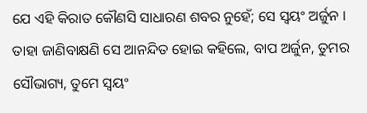ଯେ ଏହି କିରାତ କୌଣସି ସାଧାରଣ ଶବର ନୁହେଁ; ସେ ସ୍ୱୟଂ ଅର୍ଜୁନ । ତାହା ଜାଣିବାକ୍ଷଣି ସେ ଆନନ୍ଦିତ ହୋଇ କହିଲେ, ବାପ ଅର୍ଜୁନ, ତୁମର ସୌଭାଗ୍ୟ, ତୁମେ ସ୍ୱୟଂ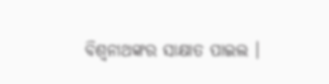ବିଶ୍ୱନାଥଙ୍କର ସାକ୍ଷାତ ପାଇଲ ।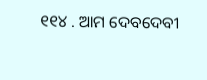୧୧୪ . ଆମ ଦେବଦେବୀ